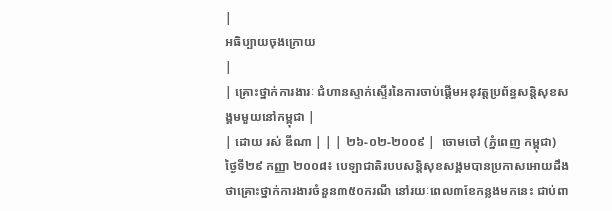|
អធិប្បាយចុងក្រោយ
|
| គ្រោះថ្នាក់ការងារៈ ជំហានស្ទាក់ស្ទើរនៃការចាប់ផ្តើមអនុវត្តប្រព័ន្ធសន្តិសុខសង្គមមួយនៅកម្ពុជា |
| ដោយ រស់ ឌីណា | | | ២៦-០២-២០០៩ |  ចោមចៅ (ភ្នំពេញ កម្ពុជា) ថ្ងៃទី២៩ កញ្ញា ២០០៨៖ បេឡាជាតិរបបសន្តិសុខសង្គមបានប្រកាសអោយដឹងថាគ្រោះថ្នាក់ការងារចំនួន៣៥០ករណី នៅរយៈពេល៣ខែកន្លងមកនេះ ជាប់ពា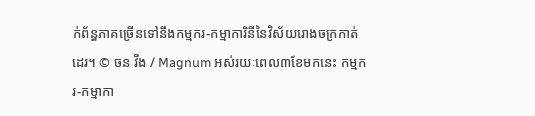ក់ព័ន្ធភាគច្រើនទៅនឹងកម្មករ-កម្មាការិនីនៃវិស័យរោងចក្រកាត់ដេរ។ © ចន វីង / Magnum អស់រយៈពេល៣ខែមកនេះ កម្មករ-កម្មាកា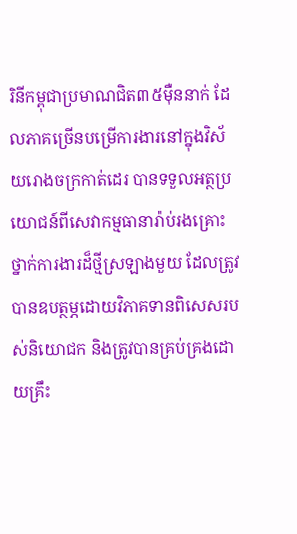រិនីកម្ពុជាប្រមាណជិត៣៥ម៉ឺននាក់ ដែលភាគច្រើនបម្រើការងារនៅក្នុងវិស័យរោងចក្រកាត់ដេរ បានទទួលអត្ថប្រយោជន៍ពីសេវាកម្មធានារ៉ាប់រងគ្រោះថ្នាក់ការងារដ៏ថ្មីស្រឡាងមួយ ដែលត្រូវបានឧបត្ថម្ភដោយវិភាគទានពិសេសរបស់និយោជក និងត្រូវបានគ្រប់គ្រងដោយគ្រឹះ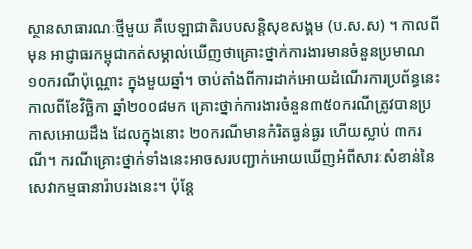ស្ថានសាធារណៈថ្មីមួយ គឺបេឡាជាតិរបបសន្តិសុខសង្គម (ប.ស.ស) ។ កាលពីមុន អាជ្ញាធរកម្ពុជាកត់សម្គាល់ឃើញថាគ្រោះថ្នាក់ការងារមានចំនួនប្រមាណ១០ករណីប៉ុណ្ណោះ ក្នុងមួយឆ្នាំ។ ចាប់តាំងពីការដាក់អោយដំណើរការប្រព័ន្ធនេះ កាលពីខែវិច្ឆិកា ឆ្នាំ២០០៨មក គ្រោះថ្នាក់ការងារចំនួន៣៥០ករណីត្រូវបានប្រកាសអោយដឹង ដែលក្នុងនោះ ២០ករណីមានកំរិតធ្ងន់ធ្ងរ ហើយស្លាប់ ៣ករណី។ ករណីគ្រោះថ្នាក់ទាំងនេះអាចសរបញ្ជាក់អោយឃើញអំពីសារៈសំខាន់នៃសេវាកម្មធានារ៉ាបរងនេះ។ ប៉ុន្តែ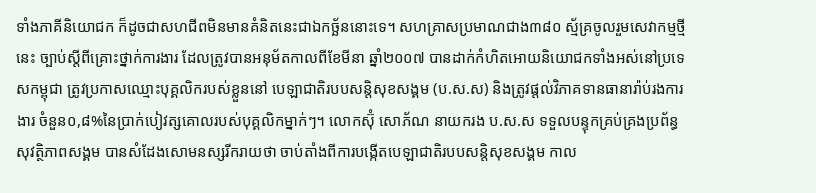ទាំងភាគីនិយោជក ក៏ដូចជាសហជីពមិនមានគំនិតនេះជាឯកច្ឆ័ននោះទេ។ សហគ្រាសប្រមាណជាង៣៨០ ស្ម័គ្រចូលរួមសេវាកម្មថ្មីនេះ ច្បាប់ស្តីពីគ្រោះថ្នាក់ការងារ ដែលត្រូវបានអនុម័តកាលពីខែមីនា ឆ្នាំ២០០៧ បានដាក់កំហិតអោយនិយោជកទាំងអស់នៅប្រទេសកម្ពុជា ត្រូវប្រកាសឈ្មោះបុគ្គលិករបស់ខ្លួននៅ បេឡាជាតិរបបសន្តិសុខសង្គម (ប.ស.ស) និងត្រូវផ្តល់វិភាគទានធានារ៉ាប់រងការងារ ចំនួន០,៨%នៃប្រាក់បៀវត្សគោលរបស់បុគ្គលិកម្នាក់ៗ។ លោកស៊ុំ សោភ័ណ នាយករង ប.ស.ស ទទួលបន្ទុកគ្រប់គ្រងប្រព័ន្ធសុវត្ថិភាពសង្គម បានសំដែងសោមនស្សរីករាយថា ចាប់តាំងពីការបង្កើតបេឡាជាតិរបបសន្តិសុខសង្គម កាល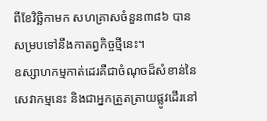ពីខែវិច្ឆិកាមក សហគ្រាសចំនួន៣៨៦ បានសម្របទៅនឹងកាតព្វកិច្ចថ្មីនេះ។
ឧស្សាហកម្មកាត់ដេរគឺជាចំណុចដ៏សំខាន់នៃសេវាកម្មនេះ និងជាអ្នកត្រួតត្រាយផ្លូវដើរនៅ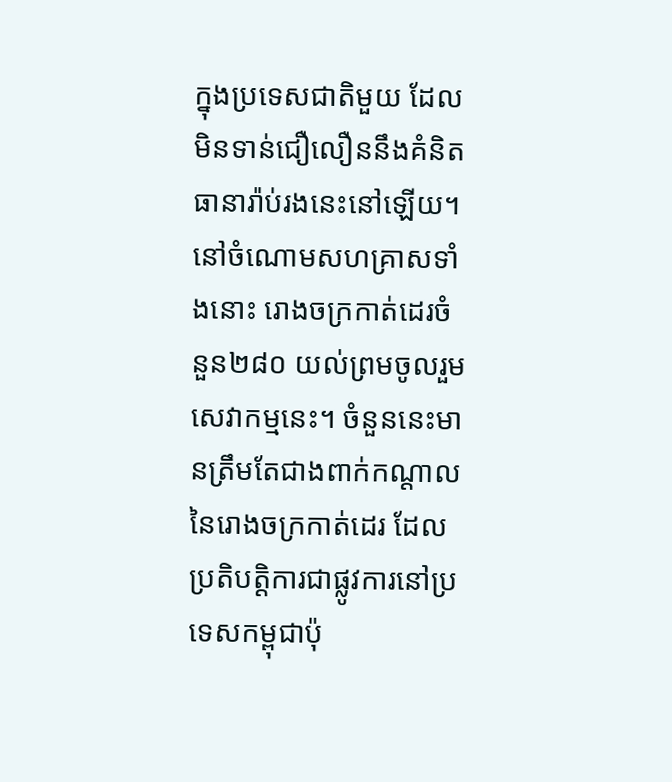ក្នុងប្រទេសជាតិមួយ ដែលមិនទាន់ជឿលឿននឹងគំនិតធានារ៉ាប់រងនេះនៅឡើយ។ នៅចំណោមសហគ្រាសទាំងនោះ រោងចក្រកាត់ដេរចំនួន២៨០ យល់ព្រមចូលរួមសេវាកម្មនេះ។ ចំនួននេះមានត្រឹមតែជាងពាក់កណ្តាលនៃរោងចក្រកាត់ដេរ ដែលប្រតិបត្តិការជាផ្លូវការនៅប្រទេសកម្ពុជាប៉ុ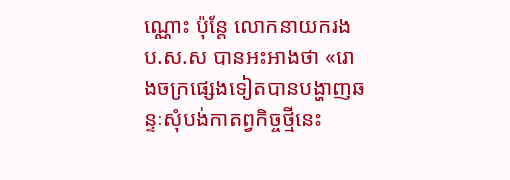ណ្ណោះ ប៉ុន្តែ លោកនាយករង ប.ស.ស បានអះអាងថា «រោងចក្រផ្សេងទៀតបានបង្ហាញឆន្ទៈសុំបង់កាតព្វកិច្ចថ្មីនេះ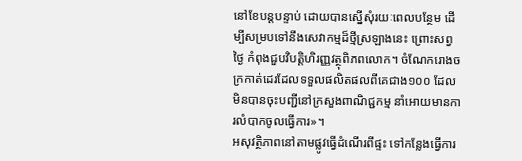នៅខែបន្តបន្ទាប់ ដោយបានស្នើសុំរយៈពេលបន្ថែម ដើម្បីសម្របទៅនឹងសេវាកម្មដ៏ថ្មីស្រឡាងនេះ ព្រោះសព្វថ្ងៃ កំពុងជួបវិបត្តិហិរញ្ញវត្ថុពិភពលោក។ ចំណែករោងចក្រកាត់ដេរដែលទទួលផលិតផលពីគេជាង១០០ ដែលមិនបានចុះបញ្ជីនៅក្រសួងពាណិជ្ជកម្ម នាំអោយមានការលំបាកចូលធ្វើការ»។
អសុវត្ថិភាពនៅតាមផ្លូវធ្វើដំណើរពីផ្ទះ ទៅកន្លែងធ្វើការ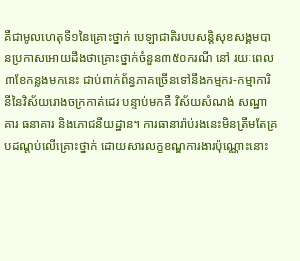គឺជាមូលហេតុទី១នៃគ្រោះថ្នាក់ បេឡាជាតិរបបសន្តិសុខសង្គមបានប្រកាសអោយដឹងថាគ្រោះថ្នាក់ចំនួន៣៥០ករណី នៅ រយៈពេល៣ខែកន្លងមកនេះ ជាប់ពាក់ព័ន្ធភាគច្រើនទៅនឹងកម្មករ-កម្មាការិនីនៃវិស័យរោងចក្រកាត់ដេរ បន្ទាប់មកគឺ វិស័យសំណង់ សណ្ឋាគារ ធនាគារ និងភោជនីយដ្ឋាន។ ការធានារ៉ាប់រងនេះមិនត្រឹមតែគ្របដណ្តប់លើគ្រោះថ្នាក់ ដោយសារលក្ខខណ្ឌការងារប៉ុណ្ណោះនោះ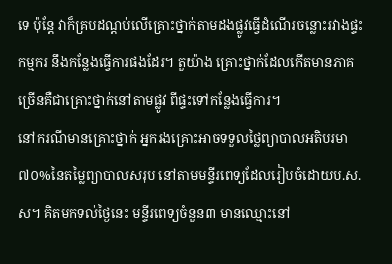ទេ ប៉ុន្តែ វាក៏គ្របដណ្តប់លើគ្រោះថ្នាក់តាមដងផ្លូវធ្វើដំណើរចន្លោះរវាងផ្ទះកម្មករ នឹងកន្លែងធ្វើការផងដែរ។ តួយ៉ាង គ្រោះថ្នាក់ដែលកើតមានភាគច្រើនគឺជាគ្រោះថ្នាក់នៅតាមផ្លូវ ពីផ្ទះទៅកន្លែងធ្វើការ។
នៅករណីមានគ្រោះថ្នាក់ អ្នករងគ្រោះអាចទទួលថ្លៃព្យាបាលអតិបរមា៧០%នៃតម្លៃព្យាបាលសរុប នៅតាមមន្ទីរពេទ្យដែលរៀបចំដោយប.ស.ស។ គិតមកទល់ថ្ងៃនេះ មន្ទីរពេទ្យចំនួន៣ មានឈ្មោះនៅ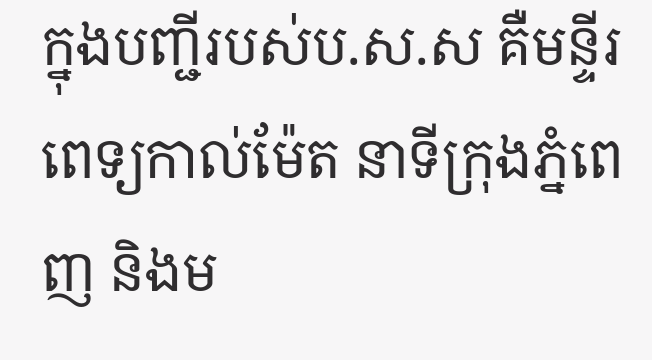ក្នុងបញ្ជីរបស់ប.ស.ស គឺមន្ទីរពេទ្យកាល់ម៉ែត នាទីក្រុងភ្នំពេញ និងម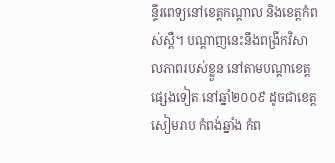ន្ទីរពេទ្យនៅខេត្តកណ្តាល និងខេត្តកំពស់ស្ពឺ។ បណ្តាញនេះនឹងពង្រីកវិសាលភាពរបស់ខ្លួន នៅតាមបណ្តាខេត្តផ្សេងទៀត នៅឆ្នាំ២០០៩ ដូចជាខេត្តសៀមរាប កំពង់ឆ្នាំង កំព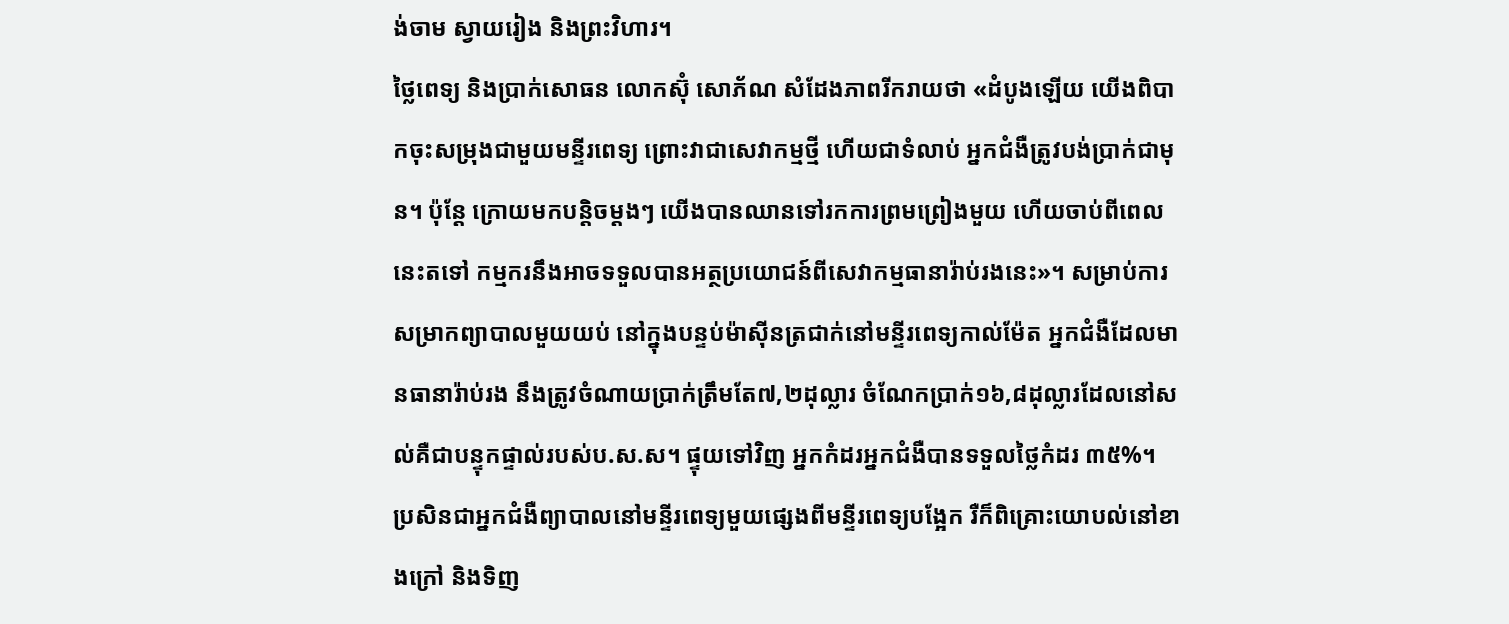ង់ចាម ស្វាយរៀង និងព្រះវិហារ។
ថ្លៃពេទ្យ និងប្រាក់សោធន លោកស៊ុំ សោភ័ណ សំដែងភាពរីករាយថា «ដំបូងឡើយ យើងពិបាកចុះសម្រុងជាមួយមន្ទីរពេទ្យ ព្រោះវាជាសេវាកម្មថ្មី ហើយជាទំលាប់ អ្នកជំងឺត្រូវបង់ប្រាក់ជាមុន។ ប៉ុន្តែ ក្រោយមកបន្តិចម្តងៗ យើងបានឈានទៅរកការព្រមព្រៀងមួយ ហើយចាប់ពីពេលនេះតទៅ កម្មករនឹងអាចទទួលបានអត្ថប្រយោជន៍ពីសេវាកម្មធានារ៉ាប់រងនេះ»។ សម្រាប់ការសម្រាកព្យាបាលមួយយប់ នៅក្នុងបន្ទប់ម៉ាស៊ីនត្រជាក់នៅមន្ទីរពេទ្យកាល់ម៉ែត អ្នកជំងឺដែលមានធានារ៉ាប់រង នឹងត្រូវចំណាយប្រាក់ត្រឹមតែ៧,២ដុល្លារ ចំណែកប្រាក់១៦,៨ដុល្លារដែលនៅសល់គឺជាបន្ទុកផ្ទាល់របស់ប.ស.ស។ ផ្ទុយទៅវិញ អ្នកកំដរអ្នកជំងឺបានទទួលថ្លៃកំដរ ៣៥%។ ប្រសិនជាអ្នកជំងឺព្យាបាលនៅមន្ទីរពេទ្យមួយផ្សេងពីមន្ទីរពេទ្យបង្អែក រឺក៏ពិគ្រោះយោបល់នៅខាងក្រៅ និងទិញ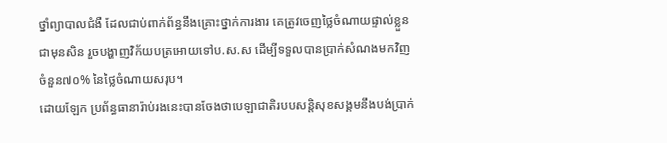ថ្នាំព្យាបាលជំងឺ ដែលជាប់ពាក់ព័ន្ធនឹងគ្រោះថ្នាក់ការងារ គេត្រូវចេញថ្លៃចំណាយផ្ទាល់ខ្លួនជាមុនសិន រួចបង្ហាញវិក័យបត្រអោយទៅប.ស.ស ដើម្បីទទួលបានប្រាក់សំណងមកវិញចំនួន៧០% នៃថ្លៃចំណាយសរុប។
ដោយឡែក ប្រព័ន្ធធានារ៉ាប់រងនេះបានចែងថាបេឡាជាតិរបបសន្តិសុខសង្គមនឹងបង់ប្រាក់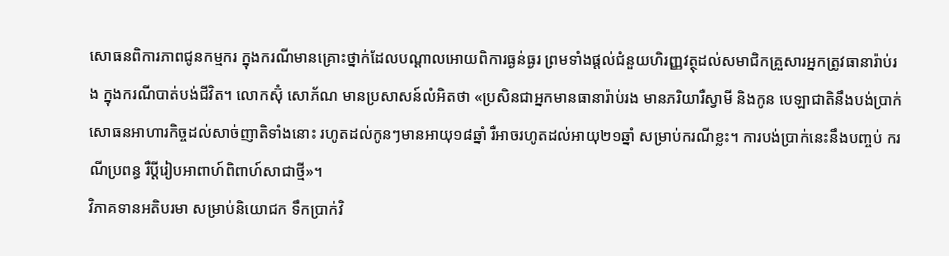សោធនពិការភាពជូនកម្មករ ក្នុងករណីមានគ្រោះថ្នាក់ដែលបណ្តាលអោយពិការធ្ងន់ធ្ងរ ព្រមទាំងផ្តល់ជំនួយហិរញ្ញវត្ថុដល់សមាជិកគ្រួសារអ្នកត្រូវធានារ៉ាប់រង ក្នុងករណីបាត់បង់ជីវិត។ លោកស៊ុំ សោភ័ណ មានប្រសាសន៍លំអិតថា «ប្រសិនជាអ្នកមានធានារ៉ាប់រង មានភរិយារឺស្វាមី និងកូន បេឡាជាតិនឹងបង់ប្រាក់សោធនអាហារកិច្ចដល់សាច់ញាតិទាំងនោះ រហូតដល់កូនៗមានអាយុ១៨ឆ្នាំ រឺអាចរហូតដល់អាយុ២១ឆ្នាំ សម្រាប់ករណីខ្លះ។ ការបង់ប្រាក់នេះនឹងបញ្ចប់ ករណីប្រពន្ធ រឺប្តីរៀបអាពាហ៍ពិពាហ៍សាជាថ្មី»។
វិភាគទានអតិបរមា សម្រាប់និយោជក ទឹកប្រាក់វិ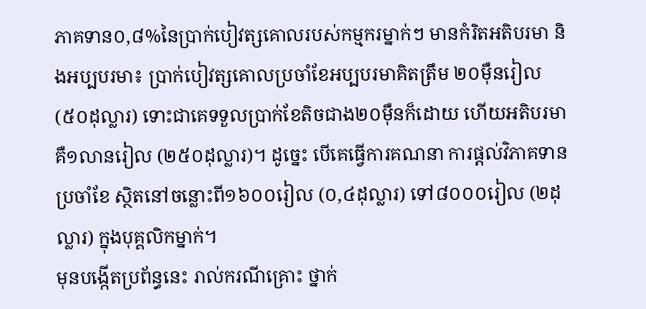ភាគទាន០,៨%នៃប្រាក់បៀវត្សគោលរបស់កម្មករម្នាក់ៗ មានកំរិតអតិបរមា និងអប្បបរមា៖ ប្រាក់បៀវត្សគោលប្រចាំខែអប្បបរមាគិតត្រឹម ២០ម៉ឺនរៀល (៥០ដុល្លារ) ទោះជាគេទទួលប្រាក់ខែតិចជាង២០ម៉ឺនក៏ដោយ ហើយអតិបរមាគឺ១លានរៀល (២៥០ដុល្លារ)។ ដូច្នេះ បើគេធ្វើការគណនា ការផ្តល់វិភាគទានប្រចាំខែ ស្ថិតនៅចន្លោះពី១៦០០រៀល (០,៤ដុល្លារ) ទៅ៨០០០រៀល (២ដុល្លារ) ក្នុងបុគ្គលិកម្នាក់។
មុនបង្កើតប្រព័ន្ធនេះ រាល់ករណីគ្រោះ ថ្នាក់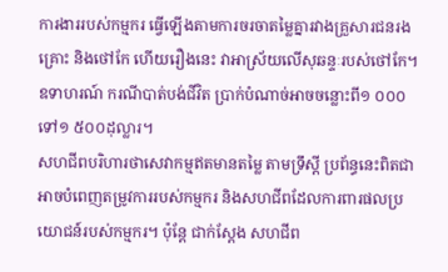ការងាររបស់កម្មករ ធ្វើឡើងតាមការចរចាតម្លៃគ្នារវាងគ្រួសារជនរងគ្រោះ និងថៅកែ ហើយរឿងនេះ វាអាស្រ័យលើសុឆន្ទៈរបស់ថៅកែ។ ឧទាហរណ៍ ករណីបាត់បង់ជីវិត ប្រាក់បំណាច់អាចចន្លោះពី១ ០០០ ទៅ១ ៥០០ដុល្លារ។
សហជីពបរិហារថាសេវាកម្មឥតមានតម្លៃ តាមទ្រឹស្តី ប្រព័ន្ធនេះពិតជាអាចបំពេញតម្រូវការរបស់កម្មករ និងសហជីពដែលការពារផលប្រយោជន៍របស់កម្មករ។ ប៉ុន្តែ ជាក់ស្តែង សហជីព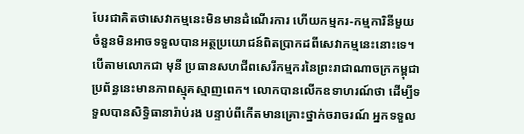បែរជាគិតថាសេវាកម្មនេះមិនមានដំណើរការ ហើយកម្មករ-កម្មការិនីមួយចំនួនមិនអាចទទួលបានអត្ថប្រយោជន៍ពិតប្រាកដពីសេវាកម្មនេះនោះទេ។ បើតាមលោកជា មុនី ប្រធានសហជីពសេរីកម្មករនៃព្រះរាជាណាចក្រកម្ពុជា ប្រព័ន្ធនេះមានភាពស្មុគស្មាញពេក។ លោកបានលើកឧទាហរណ៍ថា ដើម្បីទទួលបានសិទ្ធិធានារ៉ាប់រង បន្ទាប់ពីកើតមានគ្រោះថ្នាក់ចរាចរណ៍ អ្នកទទួល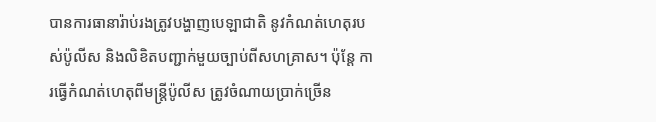បានការធានារ៉ាប់រងត្រូវបង្ហាញបេឡាជាតិ នូវកំណត់ហេតុរបស់ប៉ូលីស និងលិខិតបញ្ជាក់មួយច្បាប់ពីសហគ្រាស។ ប៉ុន្តែ ការធ្វើកំណត់ហេតុពីមន្រ្តីប៉ូលីស ត្រូវចំណាយប្រាក់ច្រើន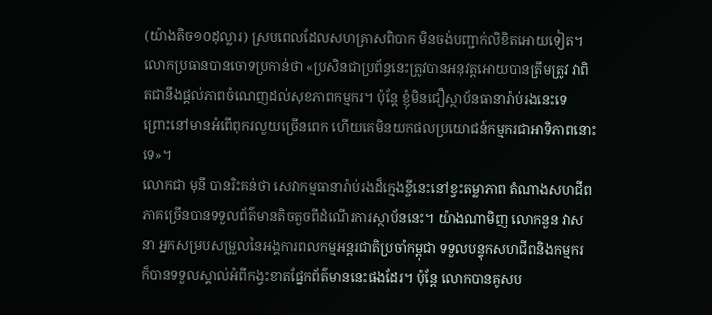(យ៉ាងតិច១០ដុល្លារ) ស្របពេលដែលសហគ្រាសពិបាក មិនចង់បញ្ជាក់លិខិតអោយទៀត។ លោកប្រធានបានចោទប្រកាន់ថា «ប្រសិនជាប្រព័ន្ធនេះត្រូវបានអនុវត្តអោយបានត្រឹមត្រូវ វាពិតជានឹងផ្តល់ភាពចំណេញដល់សុខភាពកម្មករ។ ប៉ុន្តែ ខ្ញុំមិនជឿស្ថាប័នធានារ៉ាប់រងនេះទេ ព្រោះនៅមានអំពើពុករលួយច្រើនពេក ហើយគេមិនយកផលប្រយោជន៍កម្មករជាអាទិភាពនោះទេ»។
លោកជា មុនី បានរិះគន់ថា សេវាកម្មធានារ៉ាប់រងដ៏ក្មេងខ្ចីនេះនៅខ្វះតម្លាភាព តំណាងសហជីពភាគច្រើនបានទទួលព័ត៌មានតិចតួចពីដំណើរការស្ថាប័ននេះ។ យ៉ាងណាមិញ លោកនួន វាសនា អ្នកសម្របសម្រួលនៃអង្គការពលកម្មអន្តរជាតិប្រចាំកម្ពុជា ទទួលបន្ទុកសហជីពនិងកម្មករ ក៏បានទទួលស្គាល់អំពីកង្វះខាតផ្នែកព័ត៌មាននេះផងដែរ។ ប៉ុន្តែ លោកបានគូសប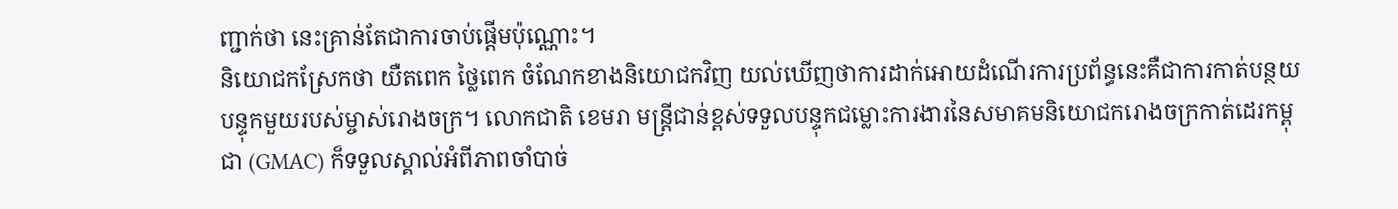ញ្ជាក់ថា នេះគ្រាន់តែជាការចាប់ផ្តើមប៉ុណ្ណោះ។
និយោជកស្រែកថា យឺតពេក ថ្លៃពេក ចំណែកខាងនិយោជកវិញ យល់ឃើញថាការដាក់អោយដំណើរការប្រព័ន្ធនេះគឺជាការកាត់បន្ថយបន្ទុកមួយរបស់ម្ចាស់រោងចក្រ។ លោកជាតិ ខេមរា មន្រ្តីជាន់ខ្ពស់ទទួលបន្ទុកជម្លោះការងារនៃសមាគមនិយោជករោងចក្រកាត់ដេរកម្ពុជា (GMAC) ក៏ទទួលស្គាល់អំពីភាពចាំបាច់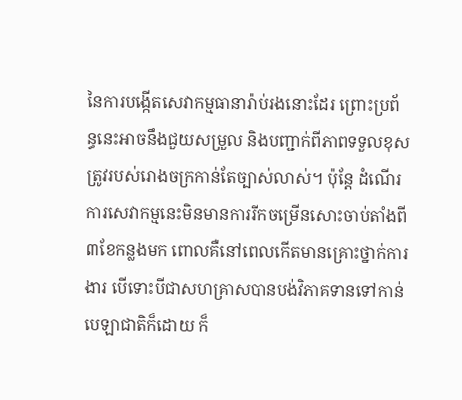នៃការបង្កើតសេវាកម្មធានារ៉ាប់រងនោះដែរ ព្រោះប្រព័ន្ធនេះអាចនឹងជួយសម្រួល និងបញ្ជាក់ពីភាពទទួលខុសត្រូវរបស់រោងចក្រកាន់តែច្បាស់លាស់។ ប៉ុន្តែ ដំណើរការសេវាកម្មនេះមិនមានការរីកចម្រើនសោះចាប់តាំងពី៣ខែកន្លងមក ពោលគឺនៅពេលកើតមានគ្រោះថ្នាក់ការងារ បើទោះបីជាសហគ្រាសបានបង់វិភាគទានទៅកាន់បេឡាជាតិក៏ដោយ ក៏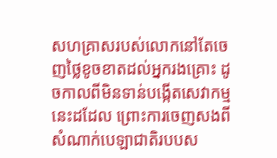សហគ្រាសរបស់លោកនៅតែចេញថ្លៃខូចខាតដល់អ្នករងគ្រោះ ដូចកាលពីមិនទាន់បង្កើតសេវាកម្មនេះដដែល ព្រោះការចេញសងពីសំណាក់បេឡាជាតិរបបស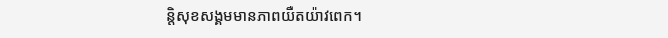ន្តិសុខសង្គមមានភាពយឺតយ៉ាវពេក។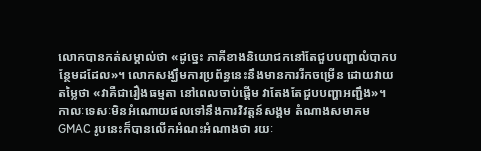លោកបានកត់សម្គាល់ថា «ដូច្នេះ ភាគីខាងនិយោជកនៅតែជួបបញ្ហាលំបាកបន្ថែមដដែល»។ លោកសង្ឃឹមការប្រព័ន្ធនេះនឹងមានការរីកចម្រើន ដោយវាយតម្លៃថា «វាគឺជារឿងធម្មតា នៅពេលចាប់ផ្តើម វាតែងតែជួបបញ្ហាអញ្ជឹង»។
កាលៈទេសៈមិនអំណោយផលទៅនឹងការវិវត្តន៍សង្គម តំណាងសមាគម GMAC រូបនេះក៏បានលើកអំណះអំណាងថា រយៈ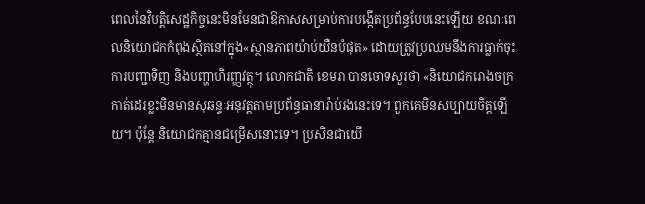ពេលនៃវិបត្តិសេដ្ឋកិច្ចនេះមិនមែនជាឱកាសសម្រាប់ការបង្កើតប្រព័ន្ធបែបនេះឡើយ ខណៈពេលនិយោជកកំពុងស្ថិតនៅក្នុង«ស្ថានភាពយ៉ាប់យឺនបំផុត» ដោយត្រូវប្រឈមនឹងការធ្លាក់ចុះការបញ្ជាទិញ និងបញ្ហាហិរញ្ញវត្ថុ។ លោកជាតិ ខេមរា បានចោទសួរថា «និយោជករោងចក្រកាត់ដេរខ្លះមិនមានសុឆន្ទៈអនុវត្តតាមប្រព័ន្ធធានារ៉ាប់រងនេះទេ។ ពួកគេមិនសប្បាយចិត្តឡើយ។ ប៉ុន្តែ និយោជកគ្មានជម្រើសនោះទេ។ ប្រសិនជាយើ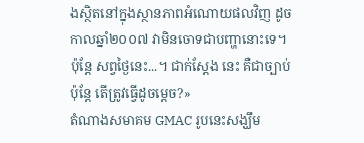ងស្ថិតនៅក្នុងស្ថានភាពអំណោយផលវិញ ដូចកាលឆ្នាំ២០០៧ វាមិនចោទជាបញ្ហានោះទេ។ ប៉ុន្តែ សព្វថ្ងៃនេះ...។ ជាក់ស្តែង នេះ គឺជាច្បាប់ ប៉ុន្តែ តើត្រូវធ្វើដូចម្តេច?»
តំណាងសមាគម GMAC រូបនេះសង្ឃឹម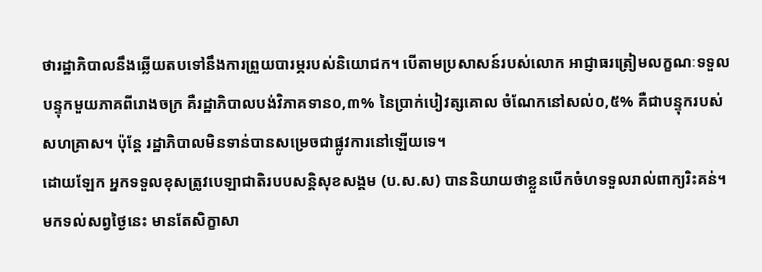ថារដ្ឋាភិបាលនឹងឆ្លើយតបទៅនឹងការព្រួយបារម្ភរបស់និយោជក។ បើតាមប្រសាសន៍របស់លោក អាជ្ញាធរត្រៀមលក្ខណៈទទួលបន្ទុកមួយភាគពីរោងចក្រ គឺរដ្ឋាភិបាលបង់វិភាគទាន០,៣% នៃប្រាក់បៀវត្សគោល ចំណែកនៅសល់០,៥% គឺជាបន្ទុករបស់សហគ្រាស។ ប៉ុន្តែ រដ្ឋាភិបាលមិនទាន់បានសម្រេចជាផ្លូវការនៅឡើយទេ។
ដោយឡែក អ្នកទទួលខុសត្រូវបេឡាជាតិរបបសន្តិសុខសង្គម (ប.ស.ស) បាននិយាយថាខ្លួនបើកចំហទទួលរាល់ពាក្យរិះគន់។ មកទល់សព្វថ្ងៃនេះ មានតែសិក្ខាសា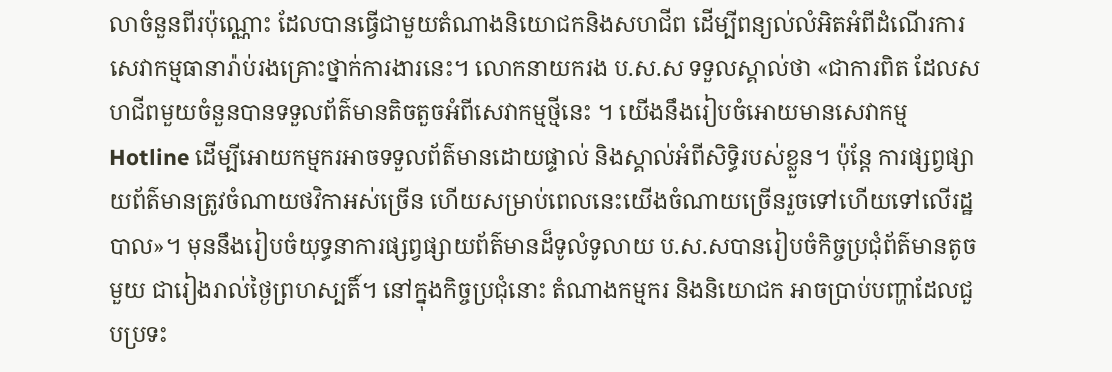លាចំនួនពីរប៉ុណ្ណោះ ដែលបានធ្វើជាមួយតំណាងនិយោជកនិងសហជីព ដើម្បីពន្យល់លំអិតអំពីដំណើរការសេវាកម្មធានារ៉ាប់រងគ្រោះថ្នាក់ការងារនេះ។ លោកនាយករង ប.ស.ស ទទួលស្គាល់ថា «ជាការពិត ដែលសហជីពមួយចំនួនបានទទួលព័ត៌មានតិចតួចអំពីសេវាកម្មថ្មីនេះ ។ យើងនឹងរៀបចំអោយមានសេវាកម្ម Hotline ដើម្បីអោយកម្មករអាចទទួលព័ត៌មានដោយផ្ទាល់ និងស្គាល់អំពីសិទ្ធិរបស់ខ្លួន។ ប៉ុន្តែ ការផ្សព្វផ្សាយព័ត៌មានត្រូវចំណាយថវិកាអស់ច្រើន ហើយសម្រាប់ពេលនេះយើងចំណាយច្រើនរួចទៅហើយទៅលើរដ្ឋបាល»។ មុននឹងរៀបចំយុទ្ធនាការផ្សព្វផ្សាយព័ត៌មានដ៏ទូលំទូលាយ ប.ស.សបានរៀបចំកិច្ចប្រជុំព័ត៌មានតូចមួយ ជារៀងរាល់ថ្ងៃព្រហស្បតិ៍។ នៅក្នុងកិច្ចប្រជុំនោះ តំណាងកម្មករ និងនិយោជក អាចប្រាប់បញ្ហាដែលជួបប្រទះ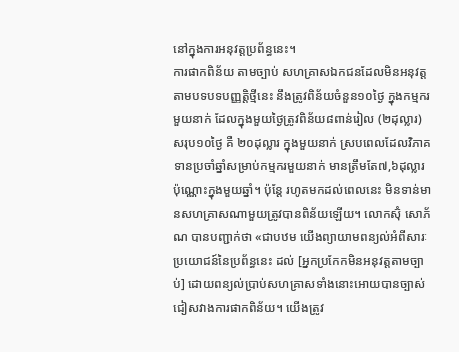នៅក្នុងការអនុវត្តប្រព័ន្ធនេះ។
ការផាកពិន័យ តាមច្បាប់ សហគ្រាសឯកជនដែលមិនអនុវត្តតាមបទបទបញ្ញត្តិថ្មីនេះ នឹងត្រូវពិន័យចំនួន១០ថ្ងៃ ក្នុងកម្មករមួយនាក់ ដែលក្នុងមួយថ្ងៃត្រូវពិន័យ៨ពាន់រៀល (២ដុល្លារ) សរុប១០ថ្ងៃ គឺ ២០ដុល្លារ ក្នុងមួយនាក់ ស្របពេលដែលវិភាគទានប្រចាំឆ្នាំសម្រាប់កម្មករមួយនាក់ មានត្រឹមតែ៧,៦ដុល្លារប៉ុណ្ណោះក្នុងមួយឆ្នាំ។ ប៉ុន្តែ រហូតមកដល់ពេលនេះ មិនទាន់មានសហគ្រាសណាមួយត្រូវបានពិន័យឡើយ។ លោកស៊ុំ សោភ័ណ បានបញ្ជាក់ថា «ជាបឋម យើងព្យាយាមពន្យល់អំពីសារៈប្រយោជន៍នៃប្រព័ន្ធនេះ ដល់ [អ្នកប្រកែកមិនអនុវត្តតាមច្បាប់] ដោយពន្យល់ប្រាប់សហគ្រាសទាំងនោះអោយបានច្បាស់ ជៀសវាងការផាកពិន័យ។ យើងត្រូវ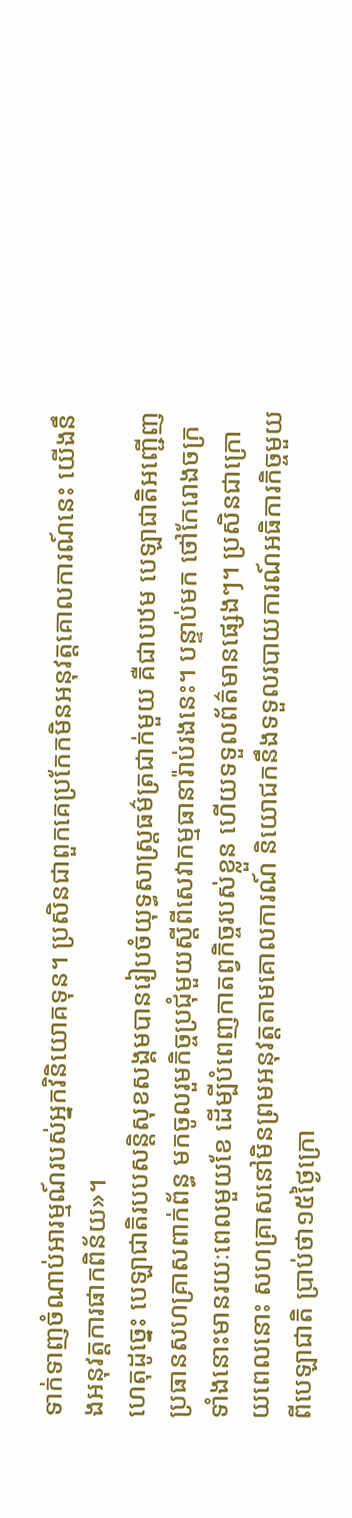ទាក់ទាញចំណាប់អារម្មណ៍របស់អ្នកវិនិយោគទុន។ ប្រសិនជាពួកគេប្រកែកមិនអនុវត្តគោលការណ៍នេះ យើងនឹងអនុវត្តការផាកពិន័យ»។
ហេតុដូច្នេះ បេឡាជាតិរបបសន្តិសុខសង្គមបានរៀបចំយុទ្ធសាស្រ្តធម៌ត្រជាក់មួយ គឺជាបឋម បេឡាជាតិអញ្ជើញប្រធានសហគ្រាសពាក់ព័ន្ធ មកចូលរួមកិច្ចប្រជុំមួយស្តីពីសេវាកម្មធានារ៉ាប់រងនេះ។ បន្ទាប់មក ថៅកែរោងចក្រទាំងនោះមានរយៈពេលមួយខែ ដើម្បីបំពេញកាតព្វកិច្ចរបស់ខ្លួន ហើយទទួលព័ត៌មានផ្សេងៗ។ ប្រសិនជាក្រោយពេលនោះ សហគ្រាសនៅមិនព្រមអនុវត្តតាមគោលការណ៍ និយោជកនឹងទទួលរបាយការណ៍អធិការកិច្ចមួយពីបេឡាជាតិ ប្រាប់ថា១៥ថ្ងៃក្រោ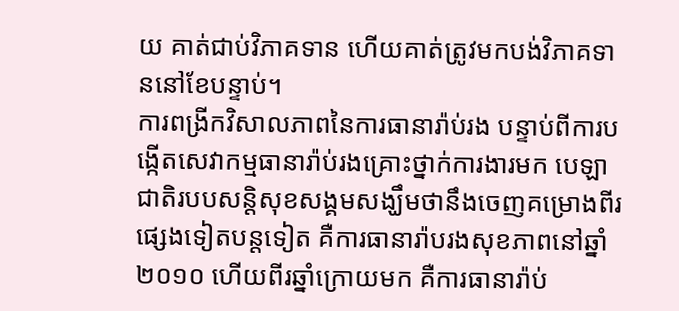យ គាត់ជាប់វិភាគទាន ហើយគាត់ត្រូវមកបង់វិភាគទាននៅខែបន្ទាប់។
ការពង្រីកវិសាលភាពនៃការធានារ៉ាប់រង បន្ទាប់ពីការបង្កើតសេវាកម្មធានារ៉ាប់រងគ្រោះថ្នាក់ការងារមក បេឡាជាតិរបបសន្តិសុខសង្គមសង្ឃឹមថានឹងចេញគម្រោងពីរផ្សេងទៀតបន្តទៀត គឺការធានារ៉ាបរងសុខភាពនៅឆ្នាំ២០១០ ហើយពីរឆ្នាំក្រោយមក គឺការធានារ៉ាប់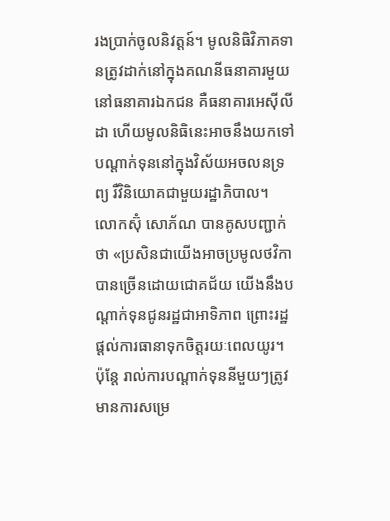រងប្រាក់ចូលនិវត្តន៍។ មូលនិធិវិភាគទានត្រូវដាក់នៅក្នុងគណនីធនាគារមួយ នៅធនាគារឯកជន គឺធនាគារអេស៊ីលីដា ហើយមូលនិធិនេះអាចនឹងយកទៅបណ្តាក់ទុននៅក្នុងវិស័យអចលនទ្រព្យ រឺវិនិយោគជាមួយរដ្ឋាភិបាល។ លោកស៊ុំ សោភ័ណ បានគូសបញ្ជាក់ថា «ប្រសិនជាយើងអាចប្រមូលថវិកាបានច្រើនដោយជោគជ័យ យើងនឹងបណ្តាក់ទុនជូនរដ្ឋជាអាទិភាព ព្រោះរដ្ឋផ្តល់ការធានាទុកចិត្តរយៈពេលយូរ។ ប៉ុន្តែ រាល់ការបណ្តាក់ទុននីមួយៗត្រូវមានការសម្រេ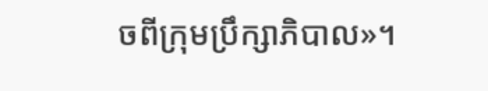ចពីក្រុមប្រឹក្សាភិបាល»។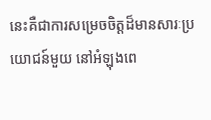នេះគឺជាការសម្រេចចិត្តដ៏មានសារៈប្រយោជន៍មួយ នៅអំឡុងពេ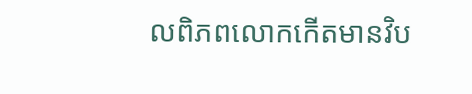លពិភពលោកកើតមានវិប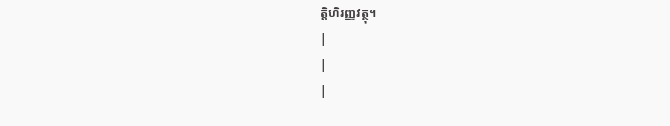ត្តិហិរញ្ញវត្ថុ។
|
|
|